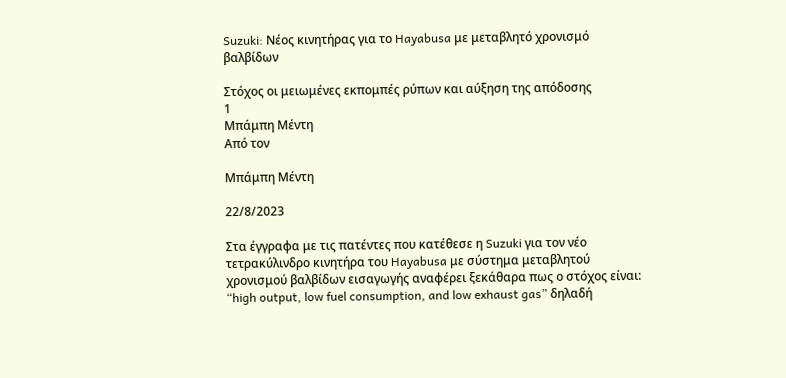Suzuki: Νέος κινητήρας για το Hayabusa με μεταβλητό χρονισμό βαλβίδων

Στόχος οι μειωμένες εκπομπές ρύπων και αύξηση της απόδοσης
1
Μπάμπη Μέντη
Από τον

Μπάμπη Μέντη

22/8/2023

Στα έγγραφα με τις πατέντες που κατέθεσε η Suzuki για τον νέο τετρακύλινδρο κινητήρα του Hayabusa με σύστημα μεταβλητού χρονισμού βαλβίδων εισαγωγής αναφέρει ξεκάθαρα πως ο στόχος είναι: “high output, low fuel consumption, and low exhaust gas” δηλαδή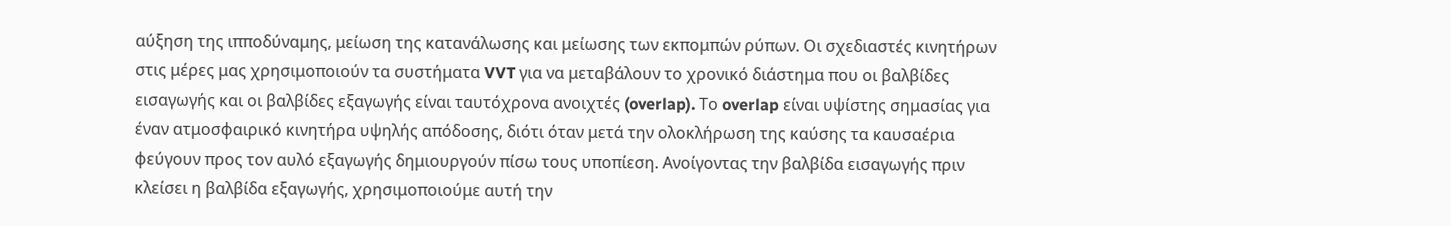αύξηση της ιπποδύναμης, μείωση της κατανάλωσης και μείωσης των εκπομπών ρύπων. Οι σχεδιαστές κινητήρων στις μέρες μας χρησιμοποιούν τα συστήματα VVT για να μεταβάλουν το χρονικό διάστημα που οι βαλβίδες εισαγωγής και οι βαλβίδες εξαγωγής είναι ταυτόχρονα ανοιχτές (overlap). Το overlap είναι υψίστης σημασίας για έναν ατμοσφαιρικό κινητήρα υψηλής απόδοσης, διότι όταν μετά την ολοκλήρωση της καύσης τα καυσαέρια φεύγουν προς τον αυλό εξαγωγής δημιουργούν πίσω τους υποπίεση. Ανοίγοντας την βαλβίδα εισαγωγής πριν κλείσει η βαλβίδα εξαγωγής, χρησιμοποιούμε αυτή την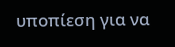υποπίεση για να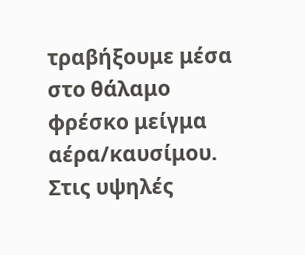τραβήξουμε μέσα στο θάλαμο φρέσκο μείγμα αέρα/καυσίμου.   Στις υψηλές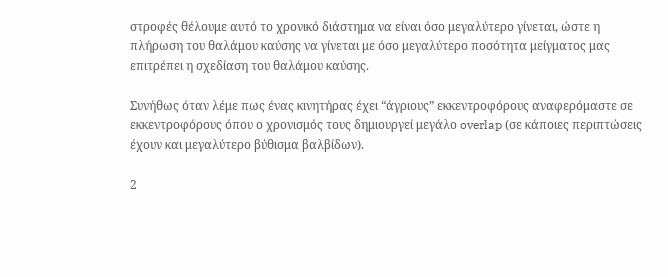στροφές θέλουμε αυτό το χρονικό διάστημα να είναι όσο μεγαλύτερο γίνεται, ώστε η πλήρωση του θαλάμου καύσης να γίνεται με όσο μεγαλύτερο ποσότητα μείγματος μας επιτρέπει η σχεδίαση του θαλάμου καύσης.

Συνήθως όταν λέμε πως ένας κινητήρας έχει “άγριους” εκκεντροφόρους αναφερόμαστε σε εκκεντροφόρους όπου ο χρονισμός τους δημιουργεί μεγάλο overlap (σε κάποιες περιπτώσεις έχουν και μεγαλύτερο βύθισμα βαλβίδων).

2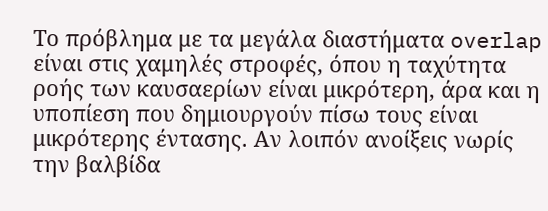Το πρόβλημα με τα μεγάλα διαστήματα overlap είναι στις χαμηλές στροφές, όπου η ταχύτητα ροής των καυσαερίων είναι μικρότερη, άρα και η υποπίεση που δημιουργούν πίσω τους είναι μικρότερης έντασης. Αν λοιπόν ανοίξεις νωρίς την βαλβίδα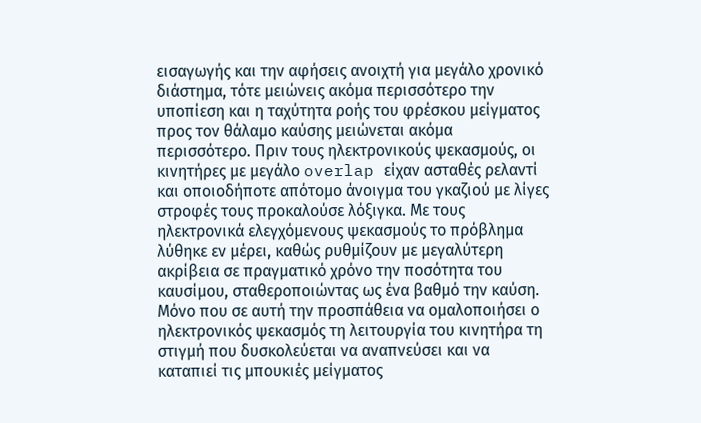εισαγωγής και την αφήσεις ανοιχτή για μεγάλο χρονικό διάστημα, τότε μειώνεις ακόμα περισσότερο την υποπίεση και η ταχύτητα ροής του φρέσκου μείγματος προς τον θάλαμο καύσης μειώνεται ακόμα περισσότερο. Πριν τους ηλεκτρονικούς ψεκασμούς, οι κινητήρες με μεγάλο overlap είχαν ασταθές ρελαντί και οποιοδήποτε απότομο άνοιγμα του γκαζιού με λίγες στροφές τους προκαλούσε λόξιγκα. Με τους ηλεκτρονικά ελεγχόμενους ψεκασμούς το πρόβλημα λύθηκε εν μέρει, καθώς ρυθμίζουν με μεγαλύτερη ακρίβεια σε πραγματικό χρόνο την ποσότητα του καυσίμου, σταθεροποιώντας ως ένα βαθμό την καύση. Μόνο που σε αυτή την προσπάθεια να ομαλοποιήσει ο ηλεκτρονικός ψεκασμός τη λειτουργία του κινητήρα τη στιγμή που δυσκολεύεται να αναπνεύσει και να καταπιεί τις μπουκιές μείγματος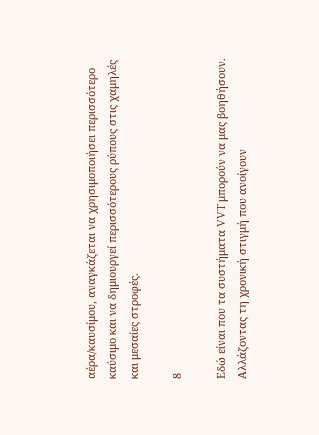αέρα/καυσίμου, αναγκάζεται να χρησιμοποιήσει περισσότερο καύσιμο και να δημιουργεί περισσότερους ρύπους στις χαμηλές και μεσαίες στροφές.

8

Εδώ είναι που τα συστήματα VVT μπορούν να μας βοηθήσουν. Αλλάζοντας τη χρονική στιγμή που ανοίγουν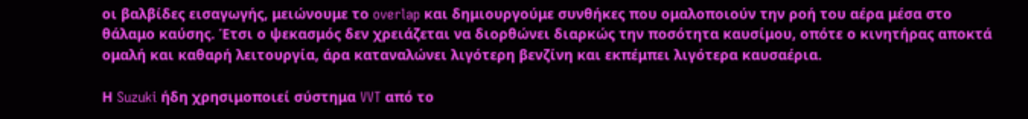οι βαλβίδες εισαγωγής, μειώνουμε το overlap και δημιουργούμε συνθήκες που ομαλοποιούν την ροή του αέρα μέσα στο θάλαμο καύσης. Έτσι ο ψεκασμός δεν χρειάζεται να διορθώνει διαρκώς την ποσότητα καυσίμου, οπότε ο κινητήρας αποκτά ομαλή και καθαρή λειτουργία, άρα καταναλώνει λιγότερη βενζίνη και εκπέμπει λιγότερα καυσαέρια.

Η Suzuki ήδη χρησιμοποιεί σύστημα VVT από το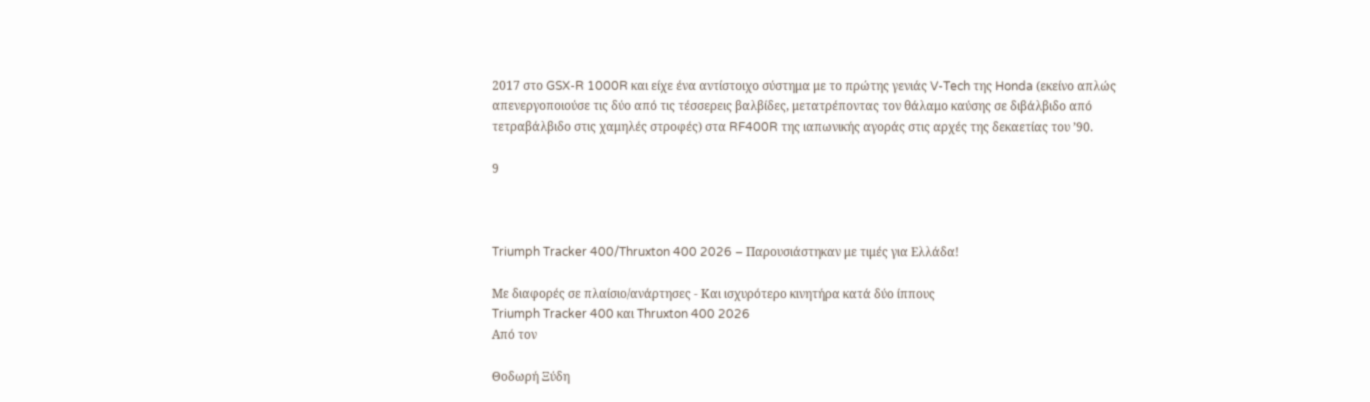2017 στο GSX-R 1000R και είχε ένα αντίστοιχο σύστημα με το πρώτης γενιάς V-Tech της Honda (εκείνο απλώς απενεργοποιούσε τις δύο από τις τέσσερεις βαλβίδες, μετατρέποντας τον θάλαμο καύσης σε διβάλβιδο από τετραβάλβιδο στις χαμηλές στροφές) στα RF400R της ιαπωνικής αγοράς στις αρχές της δεκαετίας του ’90.

9



Triumph Tracker 400/Thruxton 400 2026 – Παρουσιάστηκαν με τιμές για Ελλάδα!

Με διαφορές σε πλαίσιο/ανάρτησες - Και ισχυρότερο κινητήρα κατά δύο ίππους
Triumph Tracker 400 και Thruxton 400 2026
Από τον

Θοδωρή Ξύδη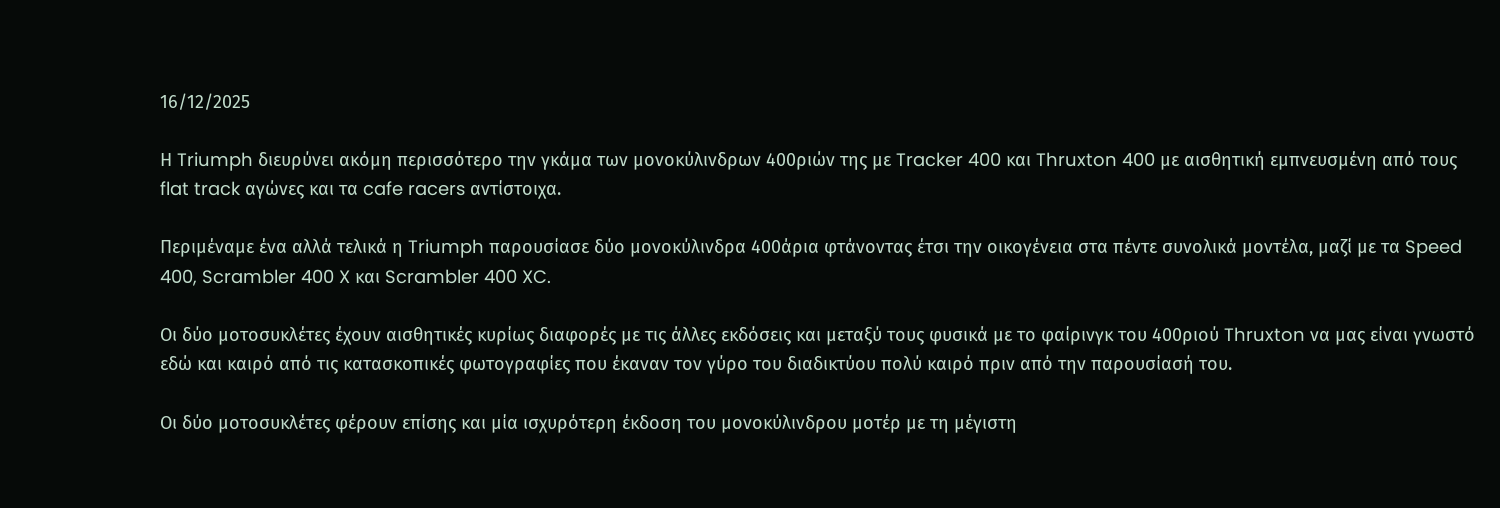16/12/2025

Η Triumph διευρύνει ακόμη περισσότερο την γκάμα των μονοκύλινδρων 400ριών της με Tracker 400 και Thruxton 400 με αισθητική εμπνευσμένη από τους flat track αγώνες και τα cafe racers αντίστοιχα.

Περιμέναμε ένα αλλά τελικά η Triumph παρουσίασε δύο μονοκύλινδρα 400άρια φτάνοντας έτσι την οικογένεια στα πέντε συνολικά μοντέλα, μαζί με τα Speed 400, Scrambler 400 X και Scrambler 400 XC.

Οι δύο μοτοσυκλέτες έχουν αισθητικές κυρίως διαφορές με τις άλλες εκδόσεις και μεταξύ τους φυσικά με το φαίρινγκ του 400ριού Thruxton να μας είναι γνωστό εδώ και καιρό από τις κατασκοπικές φωτογραφίες που έκαναν τον γύρο του διαδικτύου πολύ καιρό πριν από την παρουσίασή του.

Οι δύο μοτοσυκλέτες φέρουν επίσης και μία ισχυρότερη έκδοση του μονοκύλινδρου μοτέρ με τη μέγιστη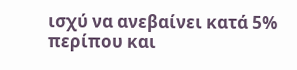ισχύ να ανεβαίνει κατά 5% περίπου και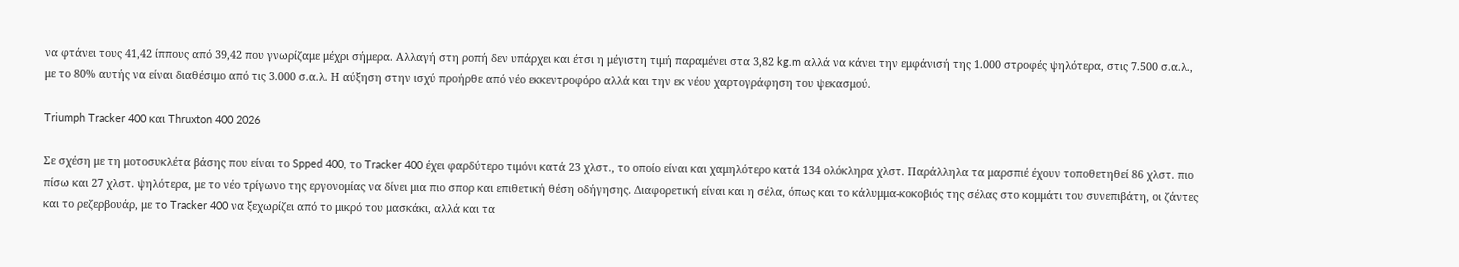να φτάνει τους 41,42 ίππους από 39,42 που γνωρίζαμε μέχρι σήμερα. Αλλαγή στη ροπή δεν υπάρχει και έτσι η μέγιστη τιμή παραμένει στα 3,82 kg.m αλλά να κάνει την εμφάνισή της 1.000 στροφές ψηλότερα, στις 7.500 σ.α.λ., με το 80% αυτής να είναι διαθέσιμο από τις 3.000 σ.α.λ. Η αύξηση στην ισχύ προήρθε από νέο εκκεντροφόρο αλλά και την εκ νέου χαρτογράφηση του ψεκασμού.

Triumph Tracker 400 και Thruxton 400 2026

Σε σχέση με τη μοτοσυκλέτα βάσης που είναι το Spped 400, το Tracker 400 έχει φαρδύτερο τιμόνι κατά 23 χλστ., το οποίο είναι και χαμηλότερο κατά 134 ολόκληρα χλστ. Παράλληλα τα μαρσπιέ έχουν τοποθετηθεί 86 χλστ. πιο πίσω και 27 χλστ. ψηλότερα, με το νέο τρίγωνο της εργονομίας να δίνει μια πιο σπορ και επιθετική θέση οδήγησης. Διαφορετική είναι και η σέλα, όπως και το κάλυμμα-κοκοβιός της σέλας στο κομμάτι του συνεπιβάτη, οι ζάντες και το ρεζερβουάρ, με τo Tracker 400 να ξεχωρίζει από το μικρό του μασκάκι, αλλά και τα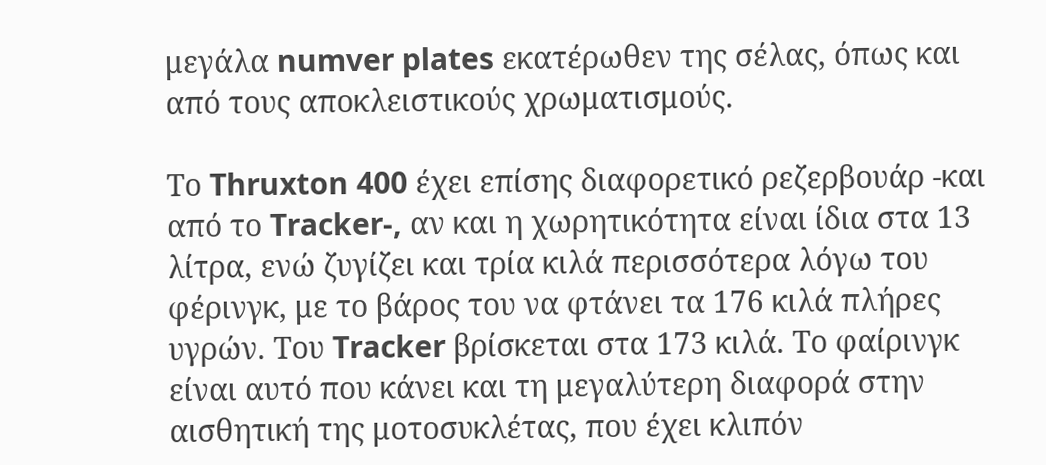μεγάλα numver plates εκατέρωθεν της σέλας, όπως και από τους αποκλειστικούς χρωματισμούς.

Το Thruxton 400 έχει επίσης διαφορετικό ρεζερβουάρ -και από το Tracker-, αν και η χωρητικότητα είναι ίδια στα 13 λίτρα, ενώ ζυγίζει και τρία κιλά περισσότερα λόγω του φέρινγκ, με το βάρος του να φτάνει τα 176 κιλά πλήρες υγρών. Του Tracker βρίσκεται στα 173 κιλά. Το φαίρινγκ είναι αυτό που κάνει και τη μεγαλύτερη διαφορά στην αισθητική της μοτοσυκλέτας, που έχει κλιπόν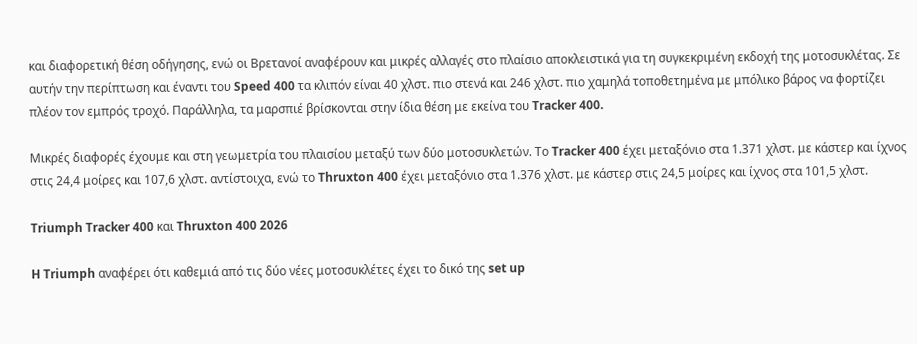και διαφορετική θέση οδήγησης, ενώ οι Βρετανοί αναφέρουν και μικρές αλλαγές στο πλαίσιο αποκλειστικά για τη συγκεκριμένη εκδοχή της μοτοσυκλέτας. Σε αυτήν την περίπτωση και έναντι του Speed 400 τα κλιπόν είναι 40 χλστ. πιο στενά και 246 χλστ. πιο χαμηλά τοποθετημένα με μπόλικο βάρος να φορτίζει πλέον τον εμπρός τροχό. Παράλληλα, τα μαρσπιέ βρίσκονται στην ίδια θέση με εκείνα του Tracker 400.

Μικρές διαφορές έχουμε και στη γεωμετρία του πλαισίου μεταξύ των δύο μοτοσυκλετών. Το Tracker 400 έχει μεταξόνιο στα 1.371 χλστ. με κάστερ και ίχνος στις 24,4 μοίρες και 107,6 χλστ. αντίστοιχα, ενώ το Thruxton 400 έχει μεταξόνιο στα 1.376 χλστ. με κάστερ στις 24,5 μοίρες και ίχνος στα 101,5 χλστ.

Triumph Tracker 400 και Thruxton 400 2026

H Triumph αναφέρει ότι καθεμιά από τις δύο νέες μοτοσυκλέτες έχει το δικό της set up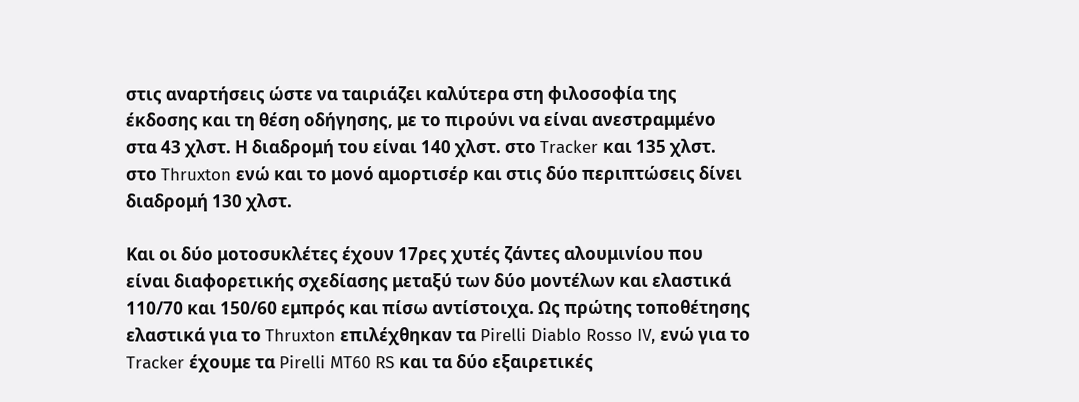στις αναρτήσεις ώστε να ταιριάζει καλύτερα στη φιλοσοφία της έκδοσης και τη θέση οδήγησης, με το πιρούνι να είναι ανεστραμμένο στα 43 χλστ. Η διαδρομή του είναι 140 χλστ. στο Tracker και 135 χλστ. στο Thruxton ενώ και το μονό αμορτισέρ και στις δύο περιπτώσεις δίνει διαδρομή 130 χλστ.

Και οι δύο μοτοσυκλέτες έχουν 17ρες χυτές ζάντες αλουμινίου που είναι διαφορετικής σχεδίασης μεταξύ των δύο μοντέλων και ελαστικά 110/70 και 150/60 εμπρός και πίσω αντίστοιχα. Ως πρώτης τοποθέτησης ελαστικά για το Thruxton επιλέχθηκαν τα Pirelli Diablo Rosso IV, ενώ για το Tracker έχουμε τα Pirelli MT60 RS και τα δύο εξαιρετικές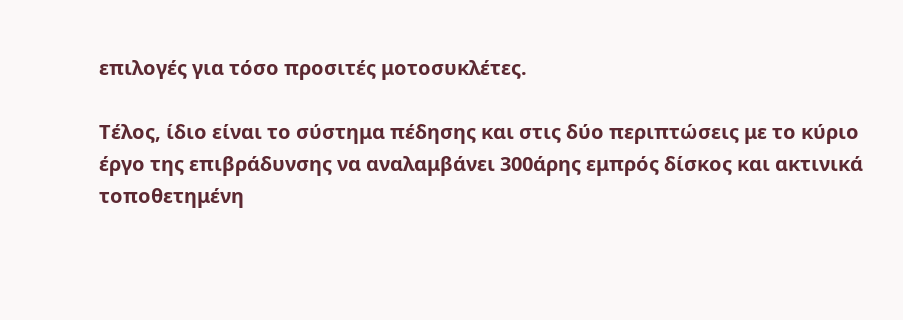επιλογές για τόσο προσιτές μοτοσυκλέτες.

Τέλος, ίδιο είναι το σύστημα πέδησης και στις δύο περιπτώσεις με το κύριο έργο της επιβράδυνσης να αναλαμβάνει 300άρης εμπρός δίσκος και ακτινικά τοποθετημένη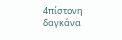4πίστονη δαγκάνα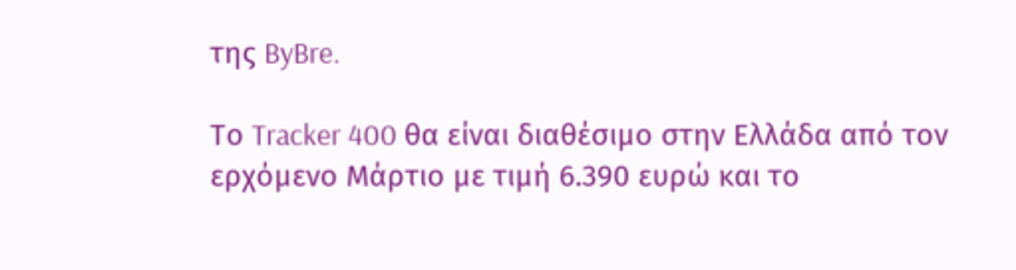της ByBre.

Το Tracker 400 θα είναι διαθέσιμο στην Ελλάδα από τον ερχόμενο Μάρτιο με τιμή 6.390 ευρώ και το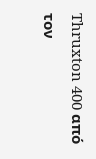Thruxton 400 από τον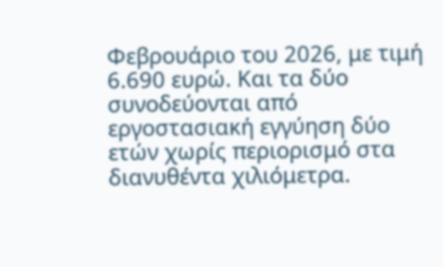Φεβρουάριο του 2026, με τιμή 6.690 ευρώ. Και τα δύο συνοδεύονται από εργοστασιακή εγγύηση δύο ετών χωρίς περιορισμό στα διανυθέντα χιλιόμετρα.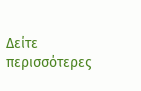Δείτε περισσότερες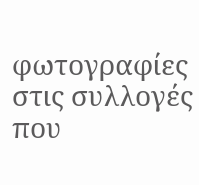φωτογραφίες στις συλλογές που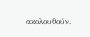ακολουθούν.